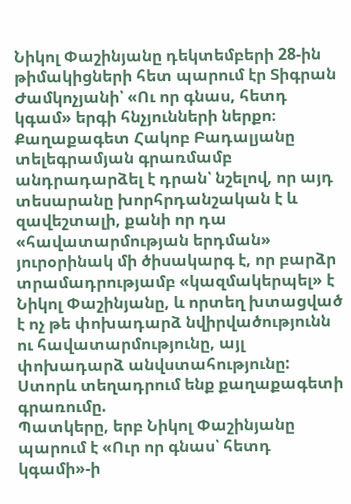Նիկոլ Փաշինյանը դեկտեմբերի 28-ին թիմակիցների հետ պարում էր Տիգրան Ժամկոչյանի՝ «Ու որ գնաս, հետդ կգամ» երգի հնչյունների ներքո։ Քաղաքագետ Հակոբ Բադալյանը տելեգրամյան գրառմամբ անդրադարձել է դրան՝ նշելով, որ այդ տեսարանը խորհրդանշական է և զավեշտալի, քանի որ դա «հավատարմության երդման» յուրօրինակ մի ծիսակարգ է, որ բարձր տրամադրությամբ «կազմակերպել» է Նիկոլ Փաշինյանը, և որտեղ խտացված է ոչ թե փոխադարձ նվիրվածությունն ու հավատարմությունը, այլ փոխադարձ անվստահությունը:
Ստորև տեղադրում ենք քաղաքագետի գրառումը.
Պատկերը, երբ Նիկոլ Փաշինյանը պարում է «Ուր որ գնաս՝ հետդ կգամի»-ի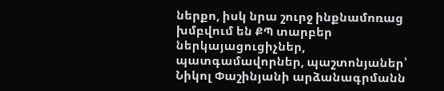ներքո, իսկ նրա շուրջ ինքնամոռաց խմբվում են ՔՊ տարբեր ներկայացուցիչներ, պատգամավորներ, պաշտոնյաներ՝ Նիկոլ Փաշինյանի արձանագրմանն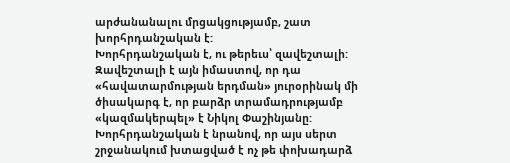արժանանալու մրցակցությամբ, շատ խորհրդանշական է:
Խորհրդանշական է, ու թերեւս՝ զավեշտալի:
Զավեշտալի է այն իմաստով, որ դա «հավատարմության երդման» յուրօրինակ մի ծիսակարգ է, որ բարձր տրամադրությամբ «կազմակերպել» է Նիկոլ Փաշինյանը:
Խորհրդանշական է նրանով, որ այս սերտ շրջանակում խտացված է ոչ թե փոխադարձ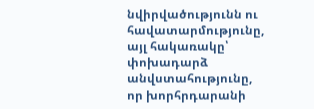նվիրվածությունն ու հավատարմությունը, այլ հակառակը՝ փոխադարձ անվստահությունը, որ խորհրդարանի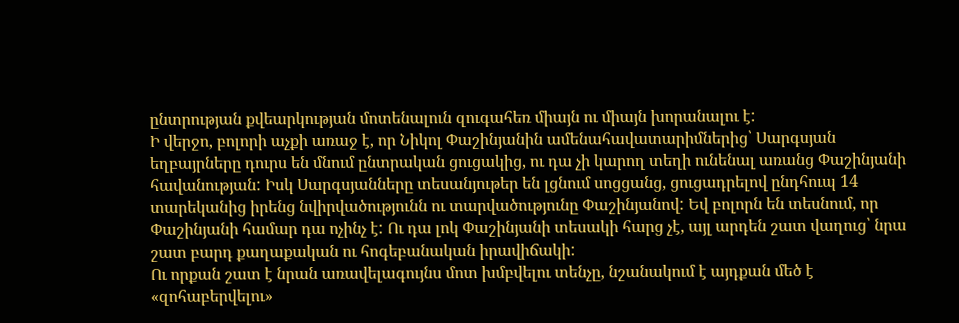ընտրության քվեարկության մոտենալուն զուգահեռ միայն ու միայն խորանալու է:
Ի վերջո, բոլորի աչքի առաջ է, որ Նիկոլ Փաշինյանին ամենահավատարիմներից՝ Սարգսյան եղբայրները դուրս են մնում ընտրական ցուցակից, ու դա չի կարող տեղի ունենալ առանց Փաշինյանի հավանության: Իսկ Սարգսյանները տեսանյութեր են լցնում սոցցանց, ցուցադրելով ընդհուպ 14 տարեկանից իրենց նվիրվածությունն ու տարվածությունը Փաշինյանով: Եվ բոլորն են տեսնում, որ Փաշինյանի համար դա ոչինչ է: Ու դա լոկ Փաշինյանի տեսակի հարց չէ, այլ արդեն շատ վաղուց՝ նրա շատ բարդ քաղաքական ու հոգեբանական իրավիճակի:
Ու որքան շատ է նրան առավելագույնս մոտ խմբվելու տենչը, նշանակում է այդքան մեծ է «զոհաբերվելու»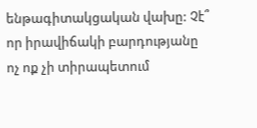ենթագիտակցական վախը: Չէ՞ որ իրավիճակի բարդությանը ոչ ոք չի տիրապետում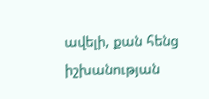ավելի, քան հենց իշխանության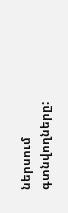ներսում գտնվողները: